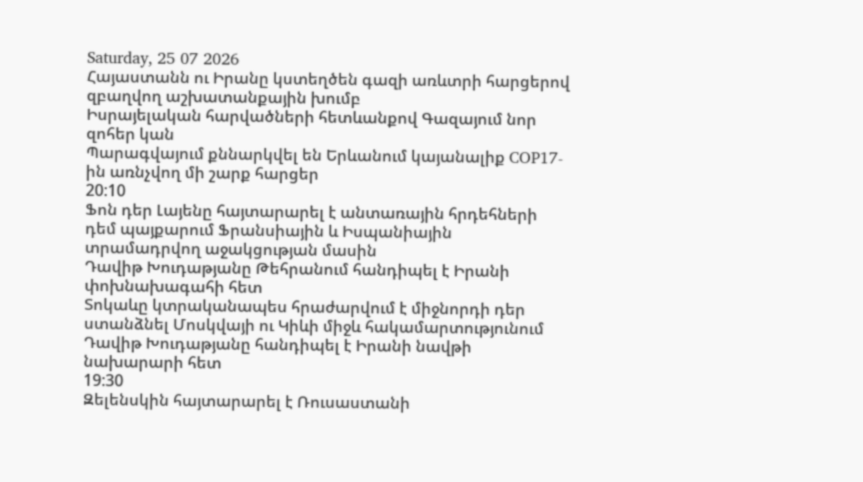Saturday, 25 07 2026
Հայաստանն ու Իրանը կստեղծեն գազի առևտրի հարցերով զբաղվող աշխատանքային խումբ
Իսրայելական հարվածների հետևանքով Գազայում նոր զոհեր կան
Պարագվայում քննարկվել են Երևանում կայանալիք COP17-ին առնչվող մի շարք հարցեր
20:10
Ֆոն դեր Լայենը հայտարարել է անտառային հրդեհների դեմ պայքարում Ֆրանսիային և Իսպանիային տրամադրվող աջակցության մասին
Դավիթ Խուդաթյանը Թեհրանում հանդիպել է Իրանի փոխնախագահի հետ
Տոկաևը կտրականապես հրաժարվում է միջնորդի դեր ստանձնել Մոսկվայի ու Կիևի միջև հակամարտությունում
Դավիթ Խուդաթյանը հանդիպել է Իրանի նավթի նախարարի հետ
19:30
Զելենսկին հայտարարել է Ռուսաստանի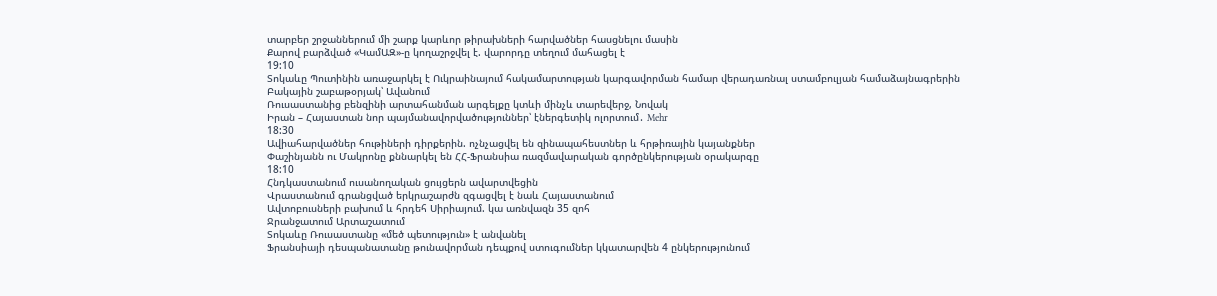տարբեր շրջաններում մի շարք կարևոր թիրախների հարվածներ հասցնելու մասին
Քարով բարձված «ԿամԱԶ»-ը կողաշրջվել է. վարորդը տեղում մահացել է
19:10
Տոկաևը Պուտինին առաջարկել է Ուկրաինայում հակամարտության կարգավորման համար վերադառնալ ստամբուլյան համաձայնագրերին
Բակային շաբաթօրյակ՝ Ավանում
Ռուսաստանից բենզինի արտահանման արգելքը կտևի մինչև տարեվերջ, Նովակ
Իրան – Հայաստան նոր պայմանավորվածություններ՝ էներգետիկ ոլորտում․ Mehr
18:30
Ավիահարվածներ հութիների դիրքերին. ոչնչացվել են զինապահեստներ և հրթիռային կայանքներ
Փաշինյանն ու Մակրոնը քննարկել են ՀՀ-Ֆրանսիա ռազմավարական գործընկերության օրակարգը
18:10
Հնդկաստանում ուսանողական ցույցերն ավարտվեցին
Վրաստանում գրանցված երկրաշարժն զգացվել է նաև Հայաստանում
Ավտոբուսների բախում և հրդեհ Սիրիայում. կա առնվազն 35 զոհ
Ջրանջատում Արտաշատում
Տոկաևը Ռուսաստանը «մեծ պետություն» է անվանել
Ֆրանսիայի դեսպանատանը թունավորման դեպքով ստուգումներ կկատարվեն 4 ընկերությունում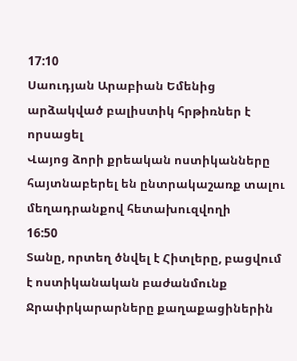17:10
Սաուդյան Արաբիան Եմենից արձակված բալիստիկ հրթիռներ է որսացել
Վայոց ձորի քրեական ոստիկանները հայտնաբերել են ընտրակաշառք տալու մեղադրանքով հետախուզվողի
16:50
Տանը, որտեղ ծնվել է Հիտլերը, բացվում է ոստիկանական բաժանմունք
Ջրափրկարարները քաղաքացիներին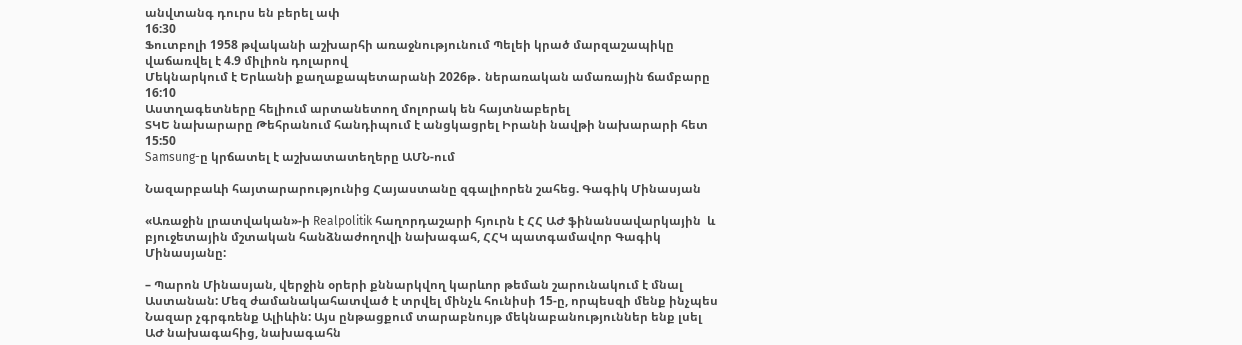անվտանգ դուրս են բերել ափ
16:30
Ֆուտբոլի 1958 թվականի աշխարհի առաջնությունում Պելեի կրած մարզաշապիկը վաճառվել է 4.9 միլիոն դոլարով
Մեկնարկում է Երևանի քաղաքապետարանի 2026թ․ ներառական ամառային ճամբարը
16:10
Աստղագետները հելիում արտանետող մոլորակ են հայտնաբերել
ՏԿԵ նախարարը Թեհրանում հանդիպում է անցկացրել Իրանի նավթի նախարարի հետ
15:50
Samsung-ը կրճատել է աշխատատեղերը ԱՄՆ-ում

Նազարբաևի հայտարարությունից Հայաստանը զգալիորեն շահեց. Գագիկ Մինասյան

«Առաջին լրատվական»-ի Realpolitik հաղորդաշարի հյուրն է ՀՀ ԱԺ ֆինանսավարկային  և բյուջետային մշտական հանձնաժողովի նախագահ, ՀՀԿ պատգամավոր Գագիկ Մինասյանը:

– Պարոն Մինասյան, վերջին օրերի քննարկվող կարևոր թեման շարունակում է մնալ Աստանան: Մեզ ժամանակահատված է տրվել մինչև հունիսի 15-ը, որպեսզի մենք ինչպես Նազար չգրգռենք Ալիևին: Այս ընթացքում տարաբնույթ մեկնաբանություններ ենք լսել ԱԺ նախագահից, նախագահն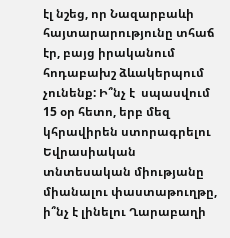էլ նշեց, որ Նազարբաևի հայտարարությունը տհաճ էր, բայց իրականում հոդաբախշ ձևակերպում չունենք: Ի՞նչ է  սպասվում 15 օր հետո, երբ մեզ կհրավիրեն ստորագրելու Եվրասիական տնտեսական միությանը միանալու փաստաթուղթը, ի՞նչ է լինելու Ղարաբաղի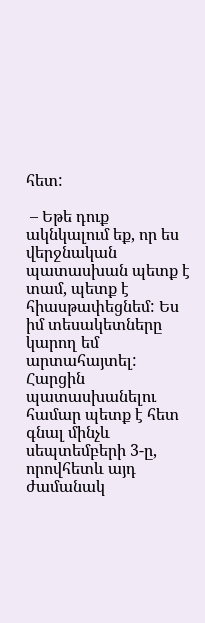հետ:

 – Եթե դուք ակնկալում եք, որ ես վերջնական պատասխան պետք է տամ, պետք է հիասթափեցնեմ: Ես իմ տեսակետները կարող եմ արտահայտել: Հարցին պատասխանելու համար պետք է հետ գնալ մինչև սեպտեմբերի 3-ը, որովհետև այդ ժամանակ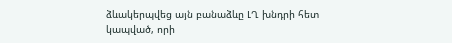ձևակերպվեց այն բանաձևը ԼՂ խնդրի հետ կապված, որի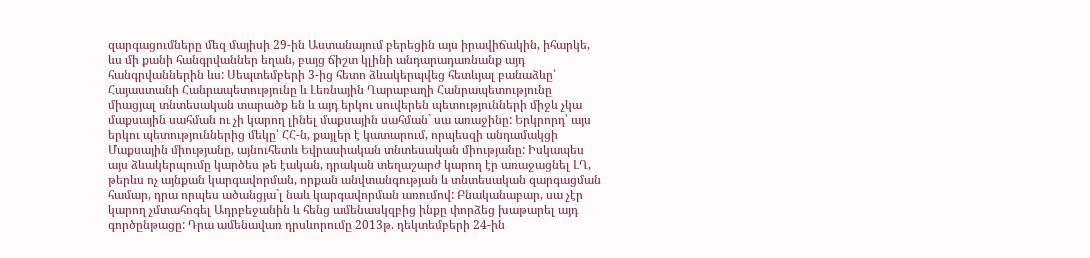զարգացումները մեզ մայիսի 29-ին Աստանայում բերեցին այս իրավիճակին, իհարկե, ևս մի քանի հանգրվաններ եղան, բայց ճիշտ կլինի անդարադառնանք այդ հանգրվաններին ևս: Սեպտեմբերի 3-ից հետո ձևակերպվեց հետևյալ բանաձևը՝ Հայաստանի Հանրապետությունը և Լեռնային Ղարաբաղի Հանրապետությունը միացյալ տնտեսական տարածք են և այդ երկու սուվերեն պետությունների միջև չկա մաքսային սահման ու չի կարող լինել մաքսային սահման` սա առաջինը: Երկրորդ՝ այս երկու պետություններից մեկը՝ ՀՀ-ն, քայլեր է կատարում, որպեսզի անդամակցի Մաքսային միությանը, այնուհետև Եվրասիական տնտեսական միությանը: Իսկապես այս ձևակերպումը կարծես թե էական, դրական տեղաշարժ կարող էր առաջացնել ԼՂ, թերևս ոչ այնքան կարգավորման, որքան անվտանգության և տնտեսական զարգացման համար, դրա որպես ածանցյա`լ նաև կարգավորման առումով: Բնականաբար, սա չէր կարող չմտահոգել Ադրբեջանին և հենց ամենասկզբից ինքը փորձեց խաթարել այդ գործընթացը: Դրա ամենավառ դրսևորումը 2013թ. դեկտեմբերի 24-ին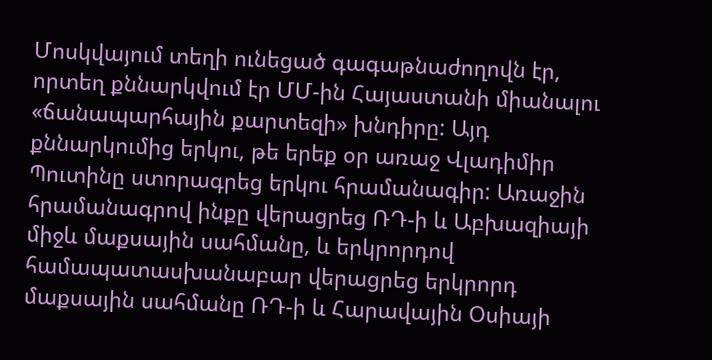Մոսկվայում տեղի ունեցած գագաթնաժողովն էր, որտեղ քննարկվում էր ՄՄ-ին Հայաստանի միանալու «ճանապարհային քարտեզի» խնդիրը: Այդ քննարկումից երկու, թե երեք օր առաջ Վլադիմիր Պուտինը ստորագրեց երկու հրամանագիր: Առաջին հրամանագրով ինքը վերացրեց ՌԴ-ի և Աբխազիայի միջև մաքսային սահմանը, և երկրորդով համապատասխանաբար վերացրեց երկրորդ մաքսային սահմանը ՌԴ-ի և Հարավային Օսիայի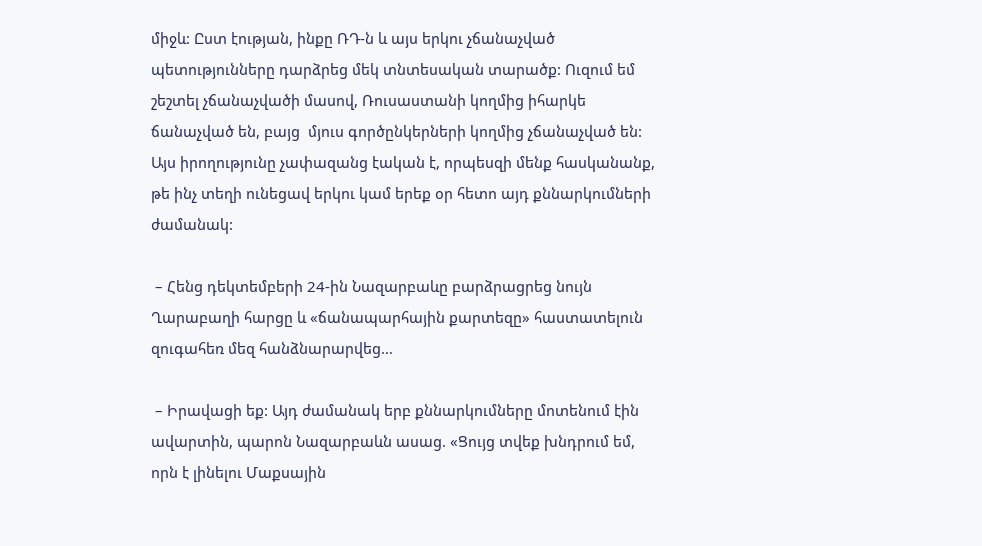միջև: Ըստ էության, ինքը ՌԴ-ն և այս երկու չճանաչված պետությունները դարձրեց մեկ տնտեսական տարածք: Ուզում եմ շեշտել չճանաչվածի մասով, Ռուսաստանի կողմից իհարկե ճանաչված են, բայց  մյուս գործընկերների կողմից չճանաչված են: Այս իրողությունը չափազանց էական է, որպեսզի մենք հասկանանք, թե ինչ տեղի ունեցավ երկու կամ երեք օր հետո այդ քննարկումների ժամանակ:

 – Հենց դեկտեմբերի 24-ին Նազարբաևը բարձրացրեց նույն Ղարաբաղի հարցը և «ճանապարհային քարտեզը» հաստատելուն զուգահեռ մեզ հանձնարարվեց…

 – Իրավացի եք: Այդ ժամանակ երբ քննարկումները մոտենում էին ավարտին, պարոն Նազարբաևն ասաց. «Ցույց տվեք խնդրում եմ, որն է լինելու Մաքսային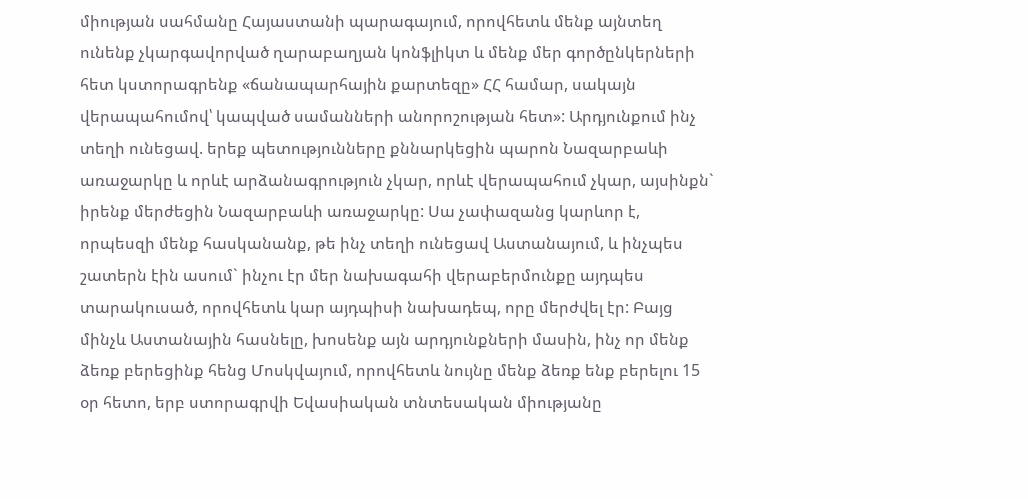միության սահմանը Հայաստանի պարագայում, որովհետև մենք այնտեղ ունենք չկարգավորված ղարաբաղյան կոնֆլիկտ և մենք մեր գործընկերների հետ կստորագրենք «ճանապարհային քարտեզը» ՀՀ համար, սակայն վերապահումով՝ կապված սամանների անորոշության հետ»: Արդյունքում ինչ տեղի ունեցավ. երեք պետությունները քննարկեցին պարոն Նազարբաևի առաջարկը և որևէ արձանագրություն չկար, որևէ վերապահում չկար, այսինքն` իրենք մերժեցին Նազարբաևի առաջարկը: Սա չափազանց կարևոր է, որպեսզի մենք հասկանանք, թե ինչ տեղի ունեցավ Աստանայում, և ինչպես շատերն էին ասում` ինչու էր մեր նախագահի վերաբերմունքը այդպես տարակուսած, որովհետև կար այդպիսի նախադեպ, որը մերժվել էր: Բայց մինչև Աստանային հասնելը, խոսենք այն արդյունքների մասին, ինչ որ մենք ձեռք բերեցինք հենց Մոսկվայում, որովհետև նույնը մենք ձեռք ենք բերելու 15 օր հետո, երբ ստորագրվի Եվասիական տնտեսական միությանը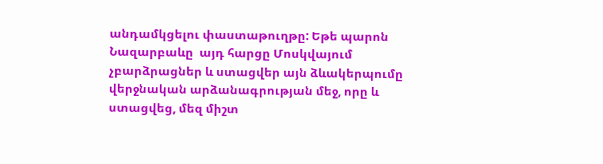անդամկցելու փաստաթուղթը: Եթե պարոն Նազարբաևը  այդ հարցը Մոսկվայում չբարձրացներ և ստացվեր այն ձևակերպումը վերջնական արձանագրության մեջ, որը և ստացվեց, մեզ միշտ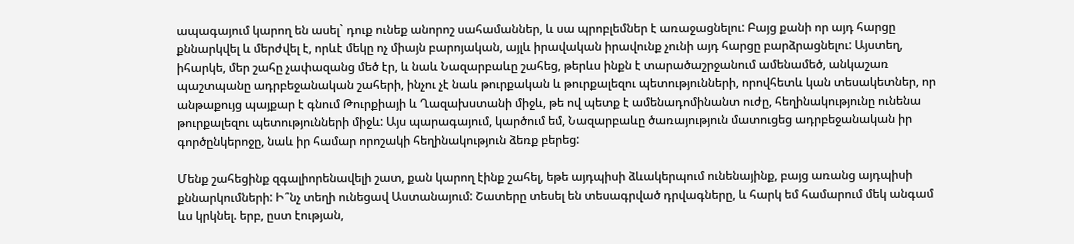ապագայում կարող են ասել` դուք ունեք անորոշ սահամաններ, և սա պրոբլեմներ է առաջացնելու: Բայց քանի որ այդ հարցը քննարկվել և մերժվել է, որևէ մեկը ոչ միայն բարոյական, այլև իրավական իրավունք չունի այդ հարցը բարձրացնելու: Այստեղ, իհարկե, մեր շահը չափազանց մեծ էր, և նաև Նազարբաևը շահեց, թերևս ինքն է տարածաշրջանում ամենամեծ, անկաշառ պաշտպանը ադրբեջանական շահերի, ինչու չէ նաև թուրքական և թուրքալեզու պետությունների, որովհետև կան տեսակետներ, որ անթաքույց պայքար է գնում Թուրքիայի և Ղազախստանի միջև, թե ով պետք է ամենադոմինանտ ուժը, հեղինակությունը ունենա թուրքալեզու պետությունների միջև: Այս պարագայում, կարծում եմ, Նազարբաևը ծառայություն մատուցեց ադրբեջանական իր գործընկերոջը, նաև իր համար որոշակի հեղինակություն ձեռք բերեց:

Մենք շահեցինք զգալիորենավելի շատ, քան կարող էինք շահել, եթե այդպիսի ձևակերպում ունենայինք, բայց առանց այդպիսի քննարկումների: Ի՞նչ տեղի ունեցավ Աստանայում: Շատերը տեսել են տեսագրված դրվագները, և հարկ եմ համարում մեկ անգամ ևս կրկնել. երբ, ըստ էության,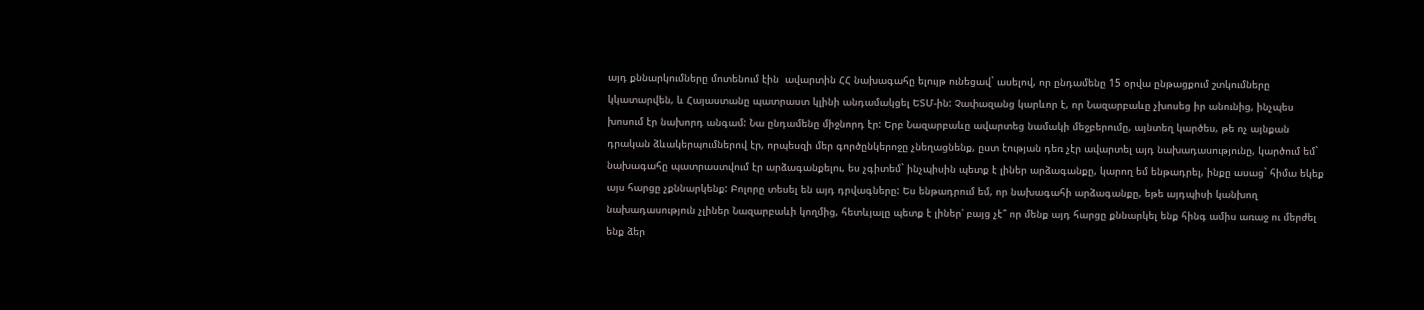այդ քննարկումները մոտենում էին  ավարտին ՀՀ նախագահը ելույթ ունեցավ` ասելով, որ ընդամենը 15 օրվա ընթացքում շտկումները կկատարվեն, և Հայաստանը պատրաստ կլինի անդամակցել ԵՏՄ-ին: Չափազանց կարևոր է, որ Նազարբաևը չխոսեց իր անունից, ինչպես խոսում էր նախորդ անգամ: Նա ընդամենը միջնորդ էր: Երբ Նազարբաևը ավարտեց նամակի մեջբերումը, այնտեղ կարծես, թե ոչ այնքան դրական ձևակերպումներով էր, որպեսզի մեր գործընկերոջը չնեղացնենք, ըստ էության դեռ չէր ավարտել այդ նախադասությունը, կարծում եմ` նախագահը պատրաստվում էր արձագանքելու, ես չգիտեմ` ինչպիսին պետք է լիներ արձագանքը, կարող եմ ենթադրել, ինքը ասաց` հիմա եկեք այս հարցը չքննարկենք: Բոլորը տեսել են այդ դրվագները: Ես ենթադրում եմ, որ նախագահի արձագանքը, եթե այդպիսի կանխող նախադասություն չլիներ Նազարբաևի կողմից, հետևյալը պետք է լիներ՝ բայց չէ՞ որ մենք այդ հարցը քննարկել ենք հինգ ամիս առաջ ու մերժել ենք ձեր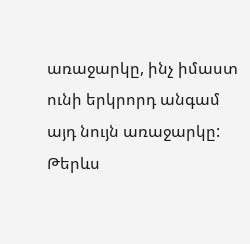առաջարկը, ինչ իմաստ ունի երկրորդ անգամ այդ նույն առաջարկը: Թերևս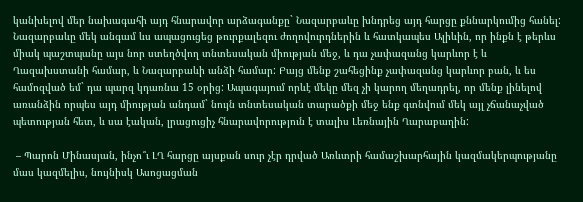կանխելով մեր նախագահի այդ հնարավոր արձագանքը` Նազարբաևը խնդրեց այդ հարցը քննարկումից հանել: Նազարբաևը մեկ անգամ ևս ապացուցեց թուրքալեզու ժողովուրդներին և հատկապես Ալիևին, որ ինքն է թերևս միակ պաշտպանը այս նոր ստեղծվող տնտեսական միության մեջ, և դա չափազանց կարևոր է և Ղազախստանի համար, և Նազարբաևի անձի համար: Բայց մենք շահեցինք չափազանց կարևոր բան, և ես համոզված եմ` դա պարզ կդառնա 15 օրից: Ապագայում որևէ մեկը մեզ չի կարող մեղադրել, որ մենք լինելով առանձին որպես այդ միության անդամ` նույն տնտեսական տարածքի մեջ ենք գտնվում մեկ այլ չճանաչված պետության հետ, և սա էական, լրացուցիչ հնարավորություն է տալիս Լեռնային Ղարաբաղին:

 – Պարոն Մինասյան, ինչո՞ւ ԼՂ հարցը այսքան սուր չէր դրված Առևտրի համաշխարհային կազմակերպությանը մաս կազմելիս, նույնիսկ Ասոցացման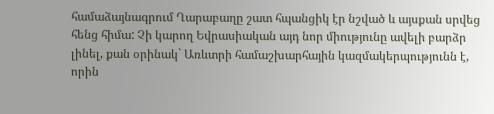համաձայնագրում Ղարաբաղը շատ հպանցիկ էր նշված և այսքան սրվեց հենց հիմա: Չի կարող Եվրասիական այդ նոր միությունը ավելի բարձր լինել, քան օրինակ` Առևտրի համաշխարհային կազմակերպությունն է, որին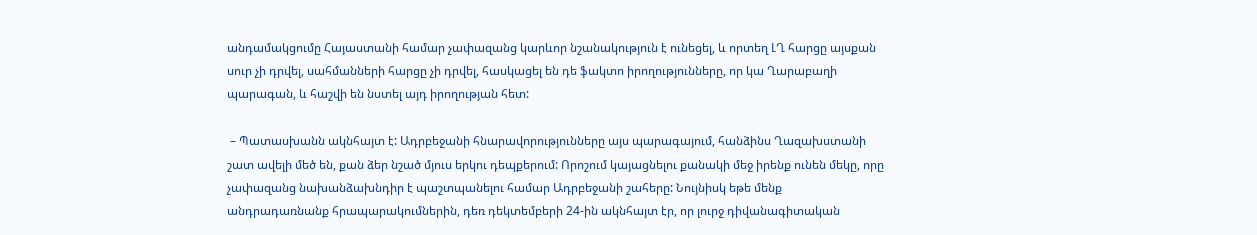անդամակցումը Հայաստանի համար չափազանց կարևոր նշանակություն է ունեցել, և որտեղ ԼՂ հարցը այսքան սուր չի դրվել, սահմանների հարցը չի դրվել, հասկացել են դե ֆակտո իրողությունները, որ կա Ղարաբաղի պարագան, և հաշվի են նստել այդ իրողության հետ:

 – Պատասխանն ակնհայտ է: Ադրբեջանի հնարավորությունները այս պարագայում, հանձինս Ղազախստանի շատ ավելի մեծ են, քան ձեր նշած մյուս երկու դեպքերում: Որոշում կայացնելու քանակի մեջ իրենք ունեն մեկը, որը չափազանց նախանձախնդիր է պաշտպանելու համար Ադրբեջանի շահերը: Նույնիսկ եթե մենք անդրադառնանք հրապարակումներին, դեռ դեկտեմբերի 24-ին ակնհայտ էր, որ լուրջ դիվանագիտական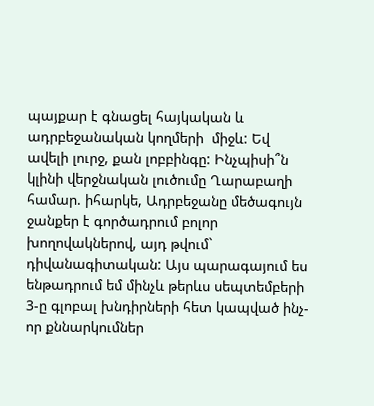պայքար է գնացել հայկական և ադրբեջանական կողմերի  միջև: Եվ ավելի լուրջ, քան լոբբինգը: Ինչպիսի՞ն կլինի վերջնական լուծումը Ղարաբաղի համար. իհարկե, Ադրբեջանը մեծագույն ջանքեր է գործադրում բոլոր խողովակներով, այդ թվում` դիվանագիտական: Այս պարագայում ես ենթադրում եմ մինչև թերևս սեպտեմբերի 3-ը գլոբալ խնդիրների հետ կապված ինչ-որ քննարկումներ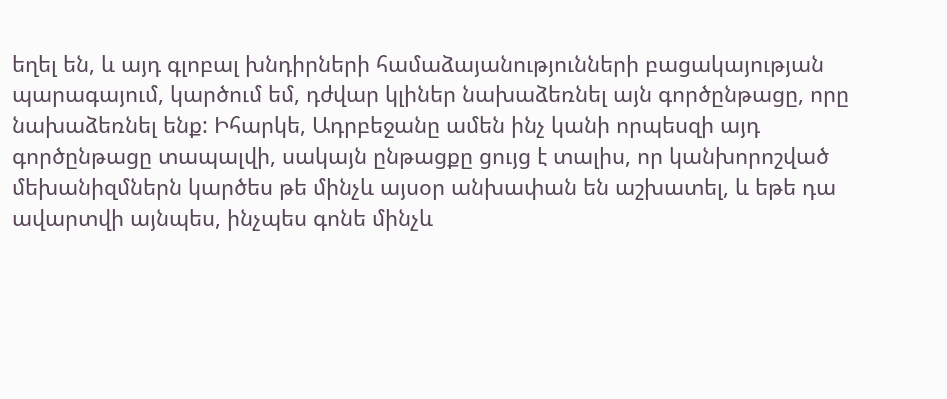եղել են, և այդ գլոբալ խնդիրների համաձայանությունների բացակայության պարագայում, կարծում եմ, դժվար կլիներ նախաձեռնել այն գործընթացը, որը նախաձեռնել ենք: Իհարկե, Ադրբեջանը ամեն ինչ կանի որպեսզի այդ գործընթացը տապալվի, սակայն ընթացքը ցույց է տալիս, որ կանխորոշված մեխանիզմներն կարծես թե մինչև այսօր անխափան են աշխատել, և եթե դա ավարտվի այնպես, ինչպես գոնե մինչև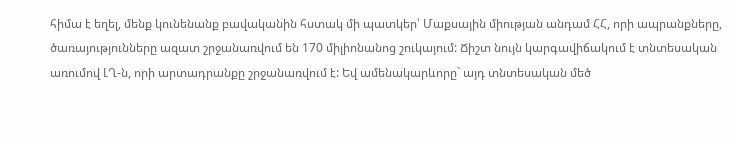հիմա է եղել, մենք կունենանք բավականին հստակ մի պատկեր՝ Մաքսային միության անդամ ՀՀ, որի ապրանքները, ծառայությունները ազատ շրջանառվում են 170 միլիոնանոց շուկայում: Ճիշտ նույն կարգավիճակում է տնտեսական առումով ԼՂ-ն, որի արտադրանքը շրջանառվում է: Եվ ամենակարևորը` այդ տնտեսական մեծ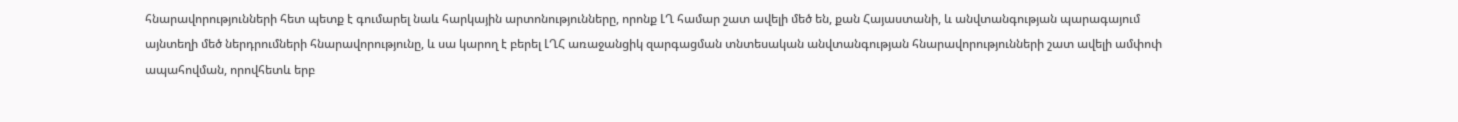հնարավորությունների հետ պետք է գումարել նաև հարկային արտոնությունները, որոնք ԼՂ համար շատ ավելի մեծ են, քան Հայաստանի, և անվտանգության պարագայում այնտեղի մեծ ներդրումների հնարավորությունը, և սա կարող է բերել ԼՂՀ առաջանցիկ զարգացման տնտեսական անվտանգության հնարավորությունների շատ ավելի ամփոփ ապահովման, որովհետև երբ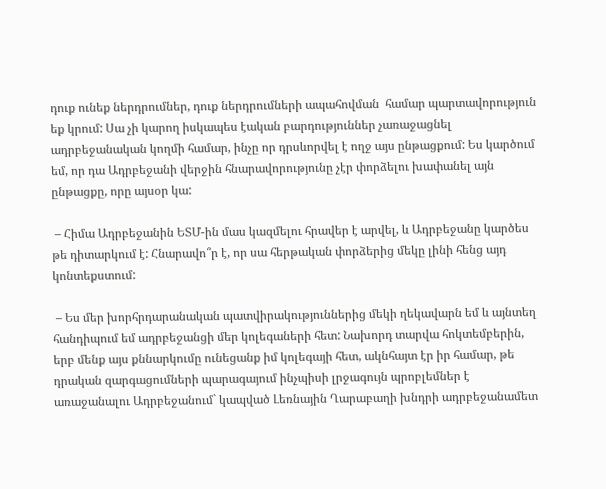դուք ունեք ներդրումներ, դուք ներդրումների ապահովման  համար պարտավորություն եք կրում: Սա չի կարող իսկապես էական բարդություններ չառաջացնել ադրբեջանական կողմի համար, ինչը որ դրսևորվել է ողջ այս ընթացքում: Ես կարծում եմ, որ դա Ադրբեջանի վերջին հնարավորությունը չէր փորձելու խափանել այն ընթացքը, որը այսօր կա:

 – Հիմա Ադրբեջանին ԵՏՄ-ին մաս կազմելու հրավեր է արվել, և Ադրբեջանը կարծես թե դիտարկում է: Հնարավո՞ր է, որ սա հերթական փորձերից մեկը լինի հենց այդ կոնտեքստում:

 – Ես մեր խորհրդարանական պատվիրակություններից մեկի ղեկավարն եմ և այնտեղ հանդիպում եմ ադրբեջանցի մեր կոլեգաների հետ: Նախորդ տարվա հոկտեմբերին, երբ մենք այս քննարկումը ունեցանք իմ կոլեգայի հետ, ակնհայտ էր իր համար, թե դրական զարգացումների պարագայում ինչպիսի լրջագույն պրոբլեմներ է առաջանալու Ադրբեջանում` կապված Լեռնային Ղարաբաղի խնդրի ադրբեջանամետ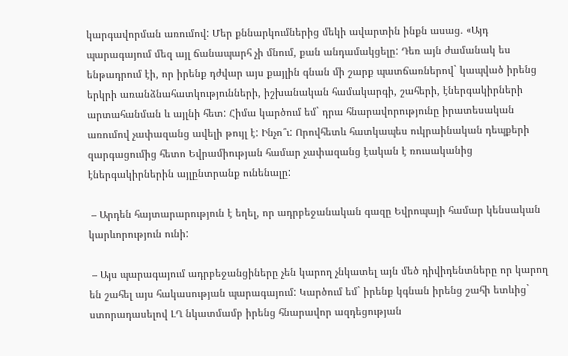կարգավորման առումով: Մեր քննարկումներից մեկի ավարտին ինքն ասաց. «Այդ պարագայում մեզ այլ ճանապարհ չի մնում, քան անդամակցելը: Դեռ այն ժամանակ ես ենթադրում էի, որ իրենք դժվար այս քայլին գնան մի շարք պատճառներով` կապված իրենց երկրի առանձնահատկությունների, իշխանական համակարգի, շահերի, էներգակիրների արտահանման և այլնի հետ: Հիմա կարծում եմ` դրա հնարավորությունը իրատեսական առումով չափազանց ավելի թույլ է: Ինչո՞ւ: Որովհետև հատկապես ուկրաինական դեպքերի զարգացումից հետո Եվրամիության համար չափազանց էական է ռուսականից էներգակիրներին այլընտրանք ունենալը:

 – Արդեն հայտարարություն է եղել, որ ադրբեջանական գազը Եվրոպայի համար կենսական կարևորություն ունի:

 – Այս պարագայում ադրբեջանցիները չեն կարող չնկատել այն մեծ դիվիդենտները որ կարող են շահել այս հակասության պարագայում: Կարծում եմ` իրենք կգնան իրենց շահի ետևից` ստորադասելով ԼՂ նկատմամբ իրենց հնարավոր ազդեցության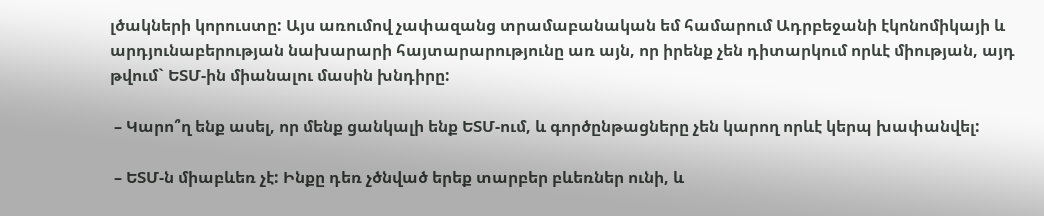լծակների կորուստը: Այս առումով չափազանց տրամաբանական եմ համարում Ադրբեջանի էկոնոմիկայի և արդյունաբերության նախարարի հայտարարությունը առ այն, որ իրենք չեն դիտարկում որևէ միության, այդ թվում` ԵՏՄ-ին միանալու մասին խնդիրը:

 – Կարո՞ղ ենք ասել, որ մենք ցանկալի ենք ԵՏՄ-ում, և գործընթացները չեն կարող որևէ կերպ խափանվել:

 – ԵՏՄ-ն միաբևեռ չէ: Ինքը դեռ չծնված երեք տարբեր բևեռներ ունի, և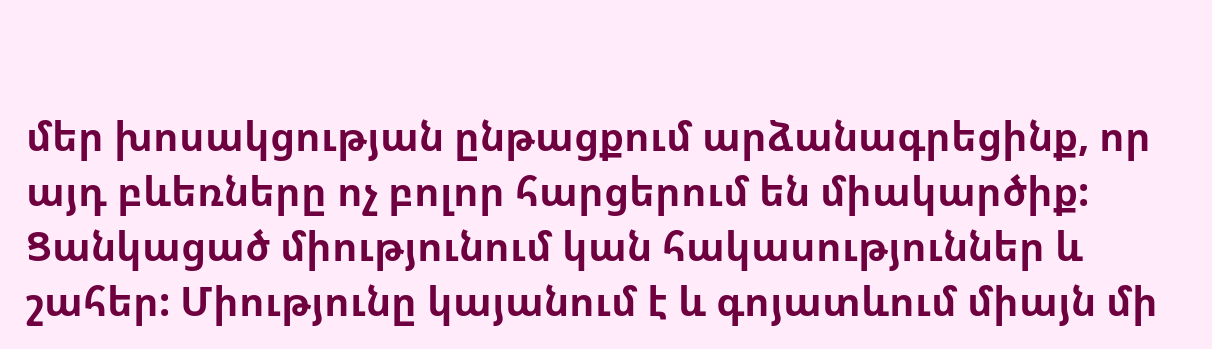մեր խոսակցության ընթացքում արձանագրեցինք, որ այդ բևեռները ոչ բոլոր հարցերում են միակարծիք: Ցանկացած միությունում կան հակասություններ և շահեր: Միությունը կայանում է և գոյատևում միայն մի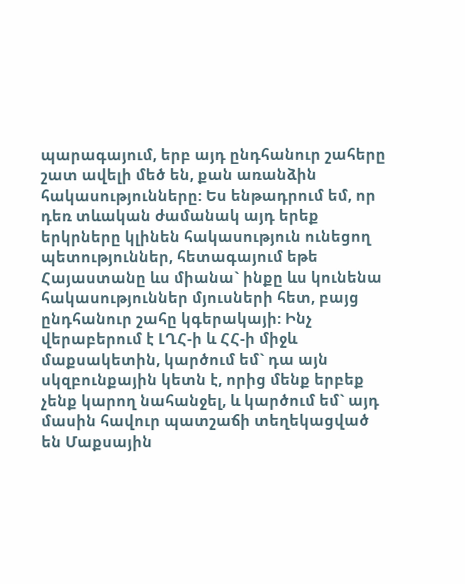պարագայում, երբ այդ ընդհանուր շահերը շատ ավելի մեծ են, քան առանձին հակասությունները: Ես ենթադրում եմ, որ դեռ տևական ժամանակ այդ երեք երկրները կլինեն հակասություն ունեցող պետություններ, հետագայում եթե Հայաստանը ևս միանա` ինքը ևս կունենա հակասություններ մյուսների հետ, բայց ընդհանուր շահը կգերակայի: Ինչ վերաբերում է ԼՂՀ-ի և ՀՀ-ի միջև մաքսակետին, կարծում եմ` դա այն սկզբունքային կետն է, որից մենք երբեք չենք կարող նահանջել, և կարծում եմ` այդ մասին հավուր պատշաճի տեղեկացված են Մաքսային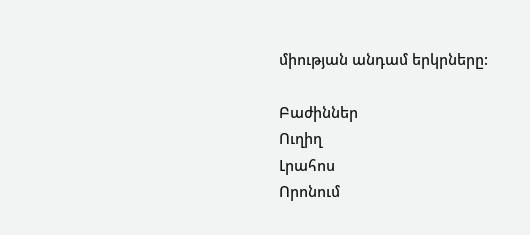միության անդամ երկրները:

Բաժիններ
Ուղիղ
Լրահոս
Որոնում